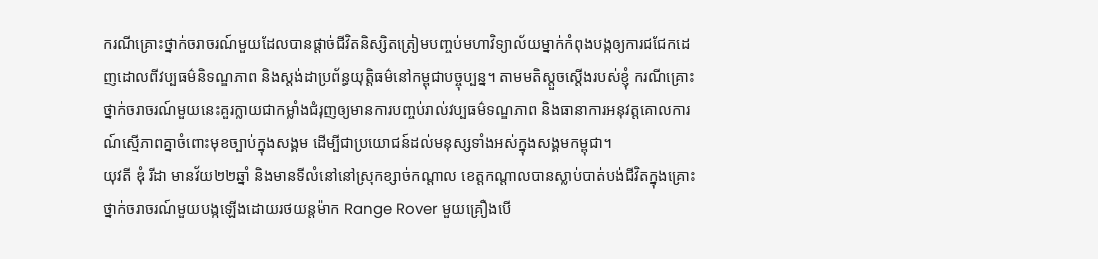ករណីគ្រោះថ្នាក់ចរាចរណ៍មួយដែលបានផ្តាច់ជីវិតនិស្សិតត្រៀមបញ្ចប់មហាវិទ្យាល័យម្នាក់កំពុងបង្កឲ្យការជជែកដេញដោលពីវប្បធម៌និទណ្ឌភាព និងស្តង់ដាប្រព័ន្ធយុត្តិធម៌នៅកម្ពុជាបច្ចុប្បន្ន។ តាមមតិស្តួចស្តើងរបស់ខ្ញុំ ករណីគ្រោះថ្នាក់ចរាចរណ៍មួយនេះគួរក្លាយជាកម្លាំងជំរុញឲ្យមានការបញ្ចប់រាល់វប្បធម៌ទណ្ឌភាព និងធានាការអនុវត្តគោលការណ៍ស្មើភាពគ្នាចំពោះមុខច្បាប់ក្នុងសង្គម ដើម្បីជាប្រយោជន៍ដល់មនុស្សទាំងអស់ក្នុងសង្គមកម្ពុជា។
យុវតី ឌុំ រីដា មានវ័យ២២ឆ្នាំ និងមានទីលំនៅនៅស្រុកខ្សាច់កណ្តាល ខេត្តកណ្តាលបានស្លាប់បាត់បង់ជីវិតក្នុងគ្រោះថ្នាក់ចរាចរណ៍មួយបង្កឡើងដោយរថយន្តម៉ាក Range Rover មួយគ្រឿងបើ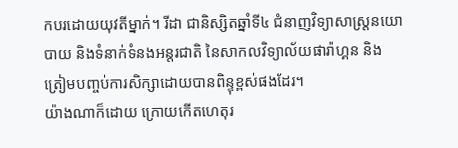កបរដោយយុវតីម្នាក់។ រីដា ជានិស្សិតឆ្នាំទី៤ ជំនាញវិទ្យាសាស្ត្រនយោបាយ និងទំនាក់ទំនងអន្តរជាតិ នៃសាកលវិទ្យាល័យផារ៉ាហ្គន និង ត្រៀមបញ្ចប់ការសិក្សាដោយបានពិន្ទុខ្ពស់ផងដែរ។
យ៉ាងណាក៏ដោយ ក្រោយកើតហេតុរ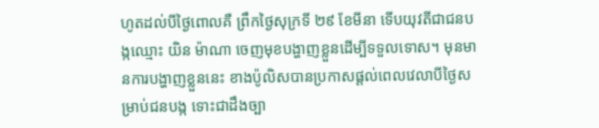ហូតដល់បីថ្ងៃពោលគឺ ព្រឹកថ្ងៃសុក្រទី ២៩ ខែមីនា ទើបយុវតីជាជនបង្កឈ្មោះ យិន ម៉ាណា ចេញមុខបង្ហាញខ្លួនដើម្បីទទួលទោស។ មុនមានការបង្ហាញខ្លួននេះ ខាងប៉ូលិសបានប្រកាសផ្តល់ពេលវេលាបីថ្ងៃសម្រាប់ជនបង្ក ទោះជាដឹងច្បា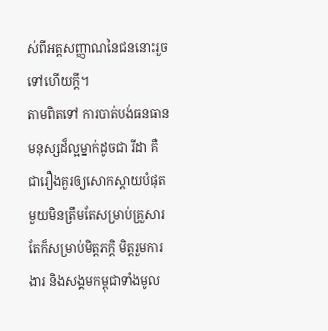ស់ពីអត្តសញ្ញាណនៃជននោះរួចទៅហើយក្តី។
តាមពិតទៅ ការបាត់បង់ធនធានមនុស្សដ៏ល្អម្នាក់ដូចជា រីដា គឺជារឿងគួរឲ្យសោកស្តាយបំផុតមួយមិនត្រឹមតែសម្រាប់គ្រួសារ តែក៏សម្រាប់មិត្តភក្តិ មិត្តរួមការងារ និងសង្គមកម្ពុជាទាំងមូល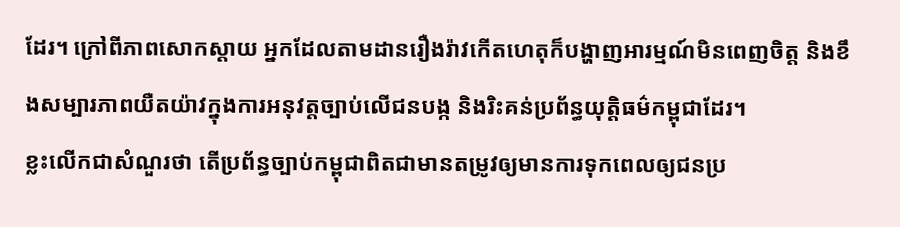ដែរ។ ក្រៅពីភាពសោកស្តាយ អ្នកដែលតាមដានរឿងរ៉ាវកើតហេតុក៏បង្ហាញអារម្មណ៍មិនពេញចិត្ត និងខឹងសម្បារភាពយឺតយ៉ាវក្នុងការអនុវត្តច្បាប់លើជនបង្ក និងរិះគន់ប្រព័ន្ធយុត្តិធម៌កម្ពុជាដែរ។
ខ្លះលើកជាសំណួរថា តើប្រព័ន្ធច្បាប់កម្ពុជាពិតជាមានតម្រូវឲ្យមានការទុកពេលឲ្យជនប្រ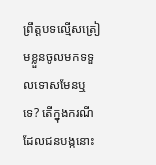ព្រឹត្តបទល្មើសត្រៀមខ្លួនចូលមកទទួលទោសមែនឬទេ? តើក្នុងករណីដែលជនបង្កនោះ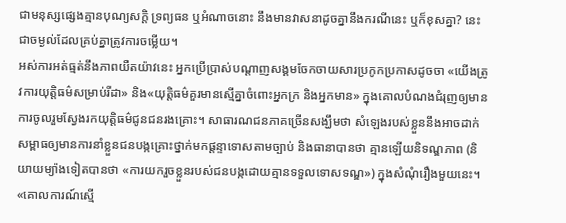ជាមនុស្សផ្សេងគ្មានបុណ្យសក្តិ ទ្រព្យធន ឬអំណាចនោះ នឹងមានវាសនាដូចគ្នានឹងករណីនេះ ឬក៏ខុសគ្នា? នេះជាចម្ងល់ដែលគ្រប់គ្នាត្រូវការចម្លើយ។
អស់ការអត់ធ្មត់នឹងភាពយឺតយ៉ាវនេះ អ្នកប្រើប្រាស់បណ្តាញសង្គមចែកចាយសារប្រកូកប្រកាសដូចចា «យើងត្រូវការយុត្តិធម៌សម្រាប់រីដា» និង«យុត្តិធម៌គួរមានស្មើគ្នាចំពោះអ្នកក្រ និងអ្នកមាន» ក្នុងគោលបំណងជំរុញឲ្យមានការចូលរួមស្វែងរកយុត្តិធម៌ជូនជនរងគ្រោះ។ សាធារណជនភាគច្រើនសង្ឃឹមថា សំឡេងរបស់ខ្លួននឹងអាចដាក់សម្ពាធឲ្យមានការនាំខ្លួនជនបង្កគ្រោះថ្នាក់មកផ្តន្ទាទោសតាមច្បាប់ និងធានាបានថា គ្មានឡើយនិទណ្ឌភាព (និយាយម្យ៉ាងទៀតបានថា «ការយករួចខ្លួនរបស់ជនបង្កដោយគ្មានទទួលទោសទណ្ឌ») ក្នុងសំណុំរឿងមួយនេះ។
«គោលការណ៍ស្មើ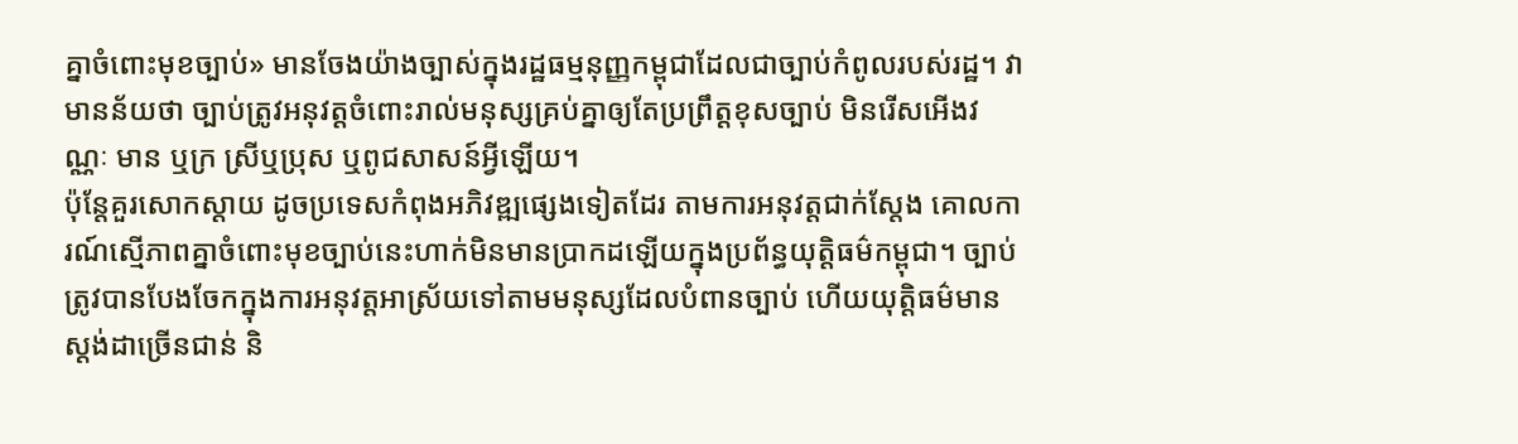គ្នាចំពោះមុខច្បាប់» មានចែងយ៉ាងច្បាស់ក្នុងរដ្ឋធម្មនុញ្ញកម្ពុជាដែលជាច្បាប់កំពូលរបស់រដ្ឋ។ វាមានន័យថា ច្បាប់ត្រូវអនុវត្តចំពោះរាល់មនុស្សគ្រប់គ្នាឲ្យតែប្រព្រឹត្តខុសច្បាប់ មិនរើសអើងវណ្ណៈ មាន ឬក្រ ស្រីឬប្រុស ឬពូជសាសន៍អ្វីឡើយ។
ប៉ុន្តែគួរសោកស្តាយ ដូចប្រទេសកំពុងអភិវឌ្ឍផ្សេងទៀតដែរ តាមការអនុវត្តជាក់ស្តែង គោលការណ៍ស្មើភាពគ្នាចំពោះមុខច្បាប់នេះហាក់មិនមានប្រាកដឡើយក្នុងប្រព័ន្ធយុត្តិធម៌កម្ពុជា។ ច្បាប់ត្រូវបានបែងចែកក្នុងការអនុវត្តអាស្រ័យទៅតាមមនុស្សដែលបំពានច្បាប់ ហើយយុត្តិធម៌មានស្តង់ដាច្រើនជាន់ និ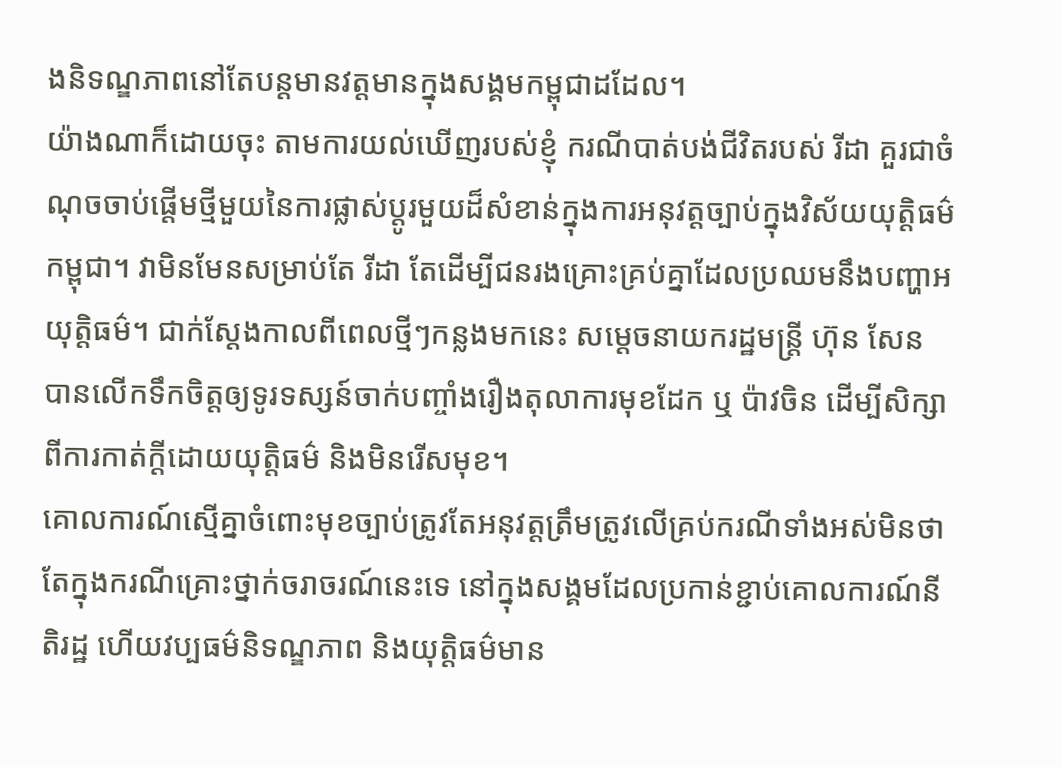ងនិទណ្ឌភាពនៅតែបន្តមានវត្តមានក្នុងសង្គមកម្ពុជាដដែល។
យ៉ាងណាក៏ដោយចុះ តាមការយល់ឃើញរបស់ខ្ញុំ ករណីបាត់បង់ជីវិតរបស់ រីដា គួរជាចំណុចចាប់ផ្តើមថ្មីមួយនៃការផ្លាស់ប្តូរមួយដ៏សំខាន់ក្នុងការអនុវត្តច្បាប់ក្នុងវិស័យយុត្តិធម៌កម្ពុជា។ វាមិនមែនសម្រាប់តែ រីដា តែដើម្បីជនរងគ្រោះគ្រប់គ្នាដែលប្រឈមនឹងបញ្ហាអយុត្តិធម៌។ ជាក់ស្តែងកាលពីពេលថ្មីៗកន្លងមកនេះ សម្តេចនាយករដ្ឋមន្ត្រី ហ៊ុន សែន បានលើកទឹកចិត្តឲ្យទូរទស្សន៍ចាក់បញ្ចាំងរឿងតុលាការមុខដែក ឬ ប៉ាវចិន ដើម្បីសិក្សាពីការកាត់ក្តីដោយយុត្តិធម៌ និងមិនរើសមុខ។
គោលការណ៍ស្មើគ្នាចំពោះមុខច្បាប់ត្រូវតែអនុវត្តត្រឹមត្រូវលើគ្រប់ករណីទាំងអស់មិនថា តែក្នុងករណីគ្រោះថ្នាក់ចរាចរណ៍នេះទេ នៅក្នុងសង្គមដែលប្រកាន់ខ្ជាប់គោលការណ៍នីតិរដ្ឋ ហើយវប្បធម៌និទណ្ឌភាព និងយុត្តិធម៌មាន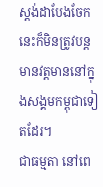ស្ដង់ដាបែងចែកនេះក៏មិនត្រូវបន្តមានវត្តមាននៅក្នុងសង្គមកម្ពុជាទៀតដែរ។
ជាធម្មតា នៅពេ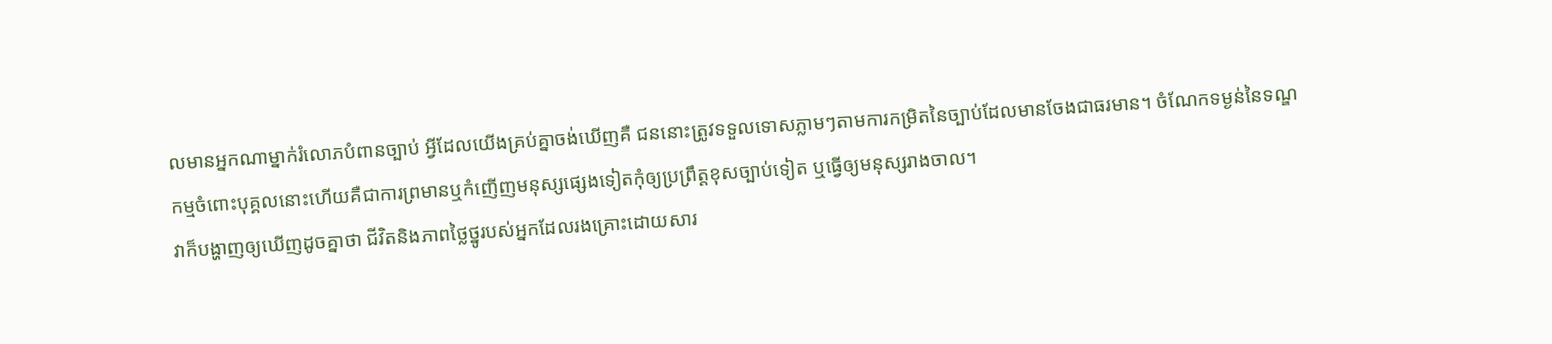លមានអ្នកណាម្នាក់រំលោភបំពានច្បាប់ អ្វីដែលយើងគ្រប់គ្នាចង់ឃើញគឺ ជននោះត្រូវទទួលទោសភ្លាមៗតាមការកម្រិតនៃច្បាប់ដែលមានចែងជាធរមាន។ ចំណែកទម្ងន់នៃទណ្ឌកម្មចំពោះបុគ្គលនោះហើយគឺជាការព្រមានឬកំញើញមនុស្សផ្សេងទៀតកុំឲ្យប្រព្រឹត្តខុសច្បាប់ទៀត ឬធ្វើឲ្យមនុស្សរាងចាល។
វាក៏បង្ហាញឲ្យឃើញដូចគ្នាថា ជីវិតនិងភាពថ្លៃថ្នូរបស់អ្នកដែលរងគ្រោះដោយសារ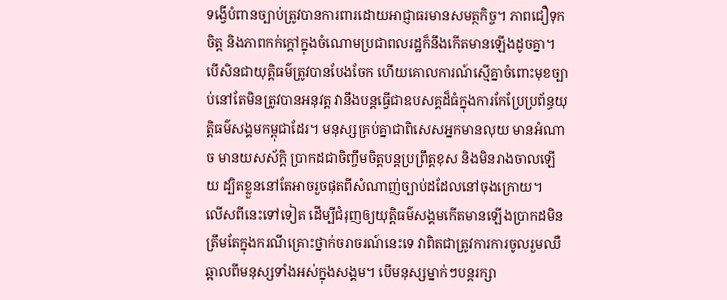ទង្វើបំពានច្បាប់ត្រូវបានការពារដោយអាជ្ញាធរមានសមត្ថកិច្ច។ ភាពជឿទុកចិត្ត និងភាពកក់ក្តៅក្នុងចំណោមប្រជាពលរដ្ឋក៏នឹងកើតមានឡើងដូចគ្នា។
បើសិនជាយុត្តិធម៌ត្រូវបានបែងចែក ហើយគោលការណ៍ស្មើគ្នាចំពោះមុខច្បាប់នៅតែមិនត្រូវបានអនុវត្ត វានឹងបន្តធ្វើជាឧបសគ្គដ៏ធំក្នុងការកែប្រែប្រព័ន្ធយុត្តិធម៌សង្គមកម្ពុជាដែរ។ មនុស្សគ្រប់គ្នាជាពិសេសអ្នកមានលុយ មានអំណាច មានយសស័ក្តិ ប្រាកដជាចិញ្ចឹមចិត្តបន្តប្រព្រឹត្តខុស និងមិនរាងចាលឡើយ ដ្បិតខ្លួននៅតែអាចរួចផុតពីសំណាញ់ច្បាប់ដដែលនៅចុងក្រោយ។
លើសពីនេះទៅទៀត ដើម្បីជំរុញឲ្យយុត្តិធម៌សង្គមកើតមានឡើងប្រាកដមិនត្រឹមតែក្នុងករណីគ្រោះថ្នាក់ចរាចរណ៍នេះទេ វាពិតជាត្រូវការការចូលរួមឈឺឆ្អាលពីមនុស្សទាំងអស់ក្នុងសង្គម។ បើមនុស្សម្នាក់ៗបន្តរក្សា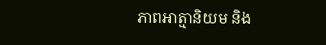ភាពអាត្មានិយម និង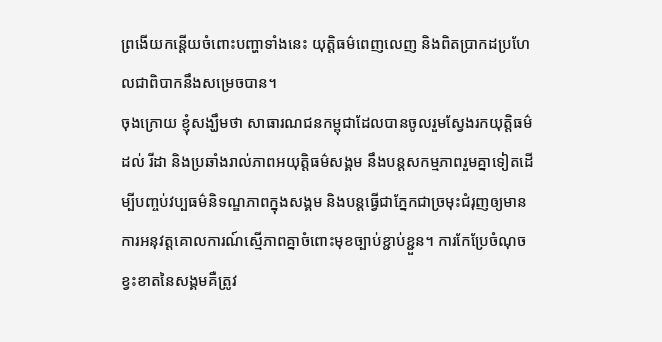ព្រងើយកន្តើយចំពោះបញ្ហាទាំងនេះ យុត្តិធម៌ពេញលេញ និងពិតប្រាកដប្រហែលជាពិបាកនឹងសម្រេចបាន។
ចុងក្រោយ ខ្ញុំសង្ឃឹមថា សាធារណជនកម្ពុជាដែលបានចូលរួមស្វែងរកយុត្តិធម៌ដល់ រីដា និងប្រឆាំងរាល់ភាពអយុត្តិធម៌សង្គម នឹងបន្តសកម្មភាពរួមគ្នាទៀតដើម្បីបញ្ចប់វប្បធម៌និទណ្ឌភាពក្នុងសង្គម និងបន្តធ្វើជាភ្នែកជាច្រមុះជំរុញឲ្យមានការអនុវត្តគោលការណ៍ស្មើភាពគ្នាចំពោះមុខច្បាប់ខ្ជាប់ខ្ជួន។ ការកែប្រែចំណុចខ្វះខាតនៃសង្គមគឺត្រូវ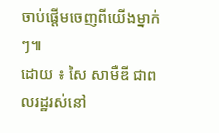ចាប់ផ្តើមចេញពីយើងម្នាក់ៗ៕
ដោយ ៖ សៃ សាមឺឌី ជាពលរដ្ឋរស់នៅ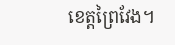ខេត្តព្រៃវែង។